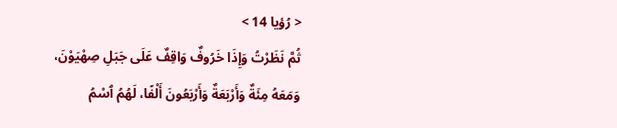< رُؤيا 14 >
ثُمَّ نَظَرْتُ وَإِذَا خَرُوفٌ وَاقِفٌ عَلَى جَبَلِ صِهْيَوْنَ، وَمَعَهُ مِئَةٌ وَأَرْبَعَةٌ وَأَرْبَعُونَ أَلْفًا، لَهُمُ ٱسْمُ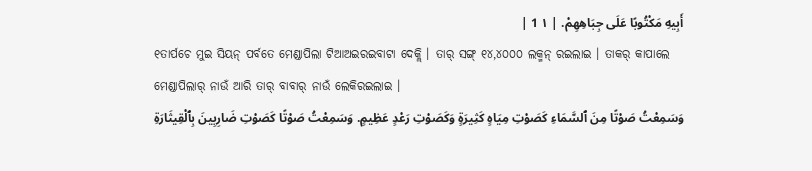أَبِيهِ مَكْتُوبًا عَلَى جِبَاهِهِمْ. | ١ 1 |
୧ତାର୍ପଚେ ମୁଇ ସିୟନ୍ ପର୍ବତେ ମେଣ୍ଡାପିଲା ଟିଆଅଇରଇବାଟା ଦେକ୍ଲି । ତାର୍ ସଙ୍ଗ୍ ୧୪,୪୦୦୦ ଲକ୍ମନ୍ ରଇଲାଇ । ତାକର୍ କାପାଲେ ମେଣ୍ଡାପିଲାର୍ ନାଉଁ ଆରି ତାର୍ ବାବାର୍ ନାଉଁ ଲେକିରଇଲାଇ ।
وَسَمِعْتُ صَوْتًا مِنَ ٱلسَّمَاءِ كَصَوْتِ مِيَاهٍ كَثِيرَةٍ وَكَصَوْتِ رَعْدٍ عَظِيمٍ. وَسَمِعْتُ صَوْتًا كَصَوْتِ ضَارِبِينَ بِٱلْقِيثَارَةِ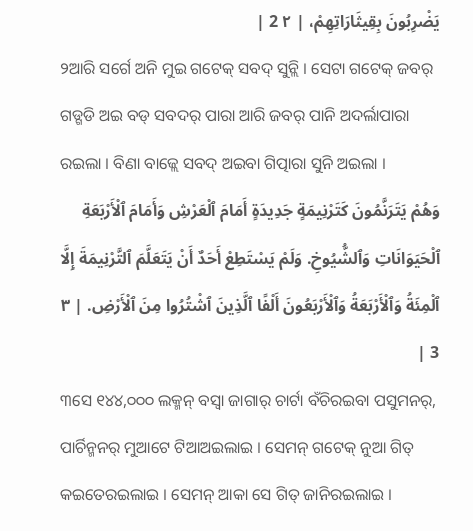يَضْرِبُونَ بِقِيثَارَاتِهِمْ، | ٢ 2 |
୨ଆରି ସର୍ଗେ ଅନି ମୁଇ ଗଟେକ୍ ସବଦ୍ ସୁନ୍ଲି । ସେଟା ଗଟେକ୍ ଜବର୍ ଗଡ୍ଗଡି ଅଇ ବଡ୍ ସବଦର୍ ପାରା ଆରି ଜବର୍ ପାନି ଅଦର୍ଲାପାରା ରଇଲା । ବିଣା ବାଜ୍ଲେ ସବଦ୍ ଅଇବା ଗିତ୍ପାରା ସୁନି ଅଇଲା ।
وَهُمْ يَتَرَنَّمُونَ كَتَرْنِيمَةٍ جَدِيدَةٍ أَمَامَ ٱلْعَرْشِ وَأَمَامَ ٱلْأَرْبَعَةِ ٱلْحَيَوَانَاتِ وَٱلشُّيُوخِ. وَلَمْ يَسْتَطِعْ أَحَدٌ أَنْ يَتَعَلَّمَ ٱلتَّرْنِيمَةَ إِلَّا ٱلْمِئَةُ وَٱلْأَرْبَعَةُ وَٱلْأَرْبَعُونَ أَلْفًا ٱلَّذِينَ ٱشْتُرُوا مِنَ ٱلْأَرْضِ. | ٣ 3 |
୩ସେ ୧୪୪,୦୦୦ ଲକ୍ମନ୍ ବସ୍ବା ଜାଗାର୍ ଚାର୍ଟା ବଁଚିରଇବା ପସୁମନର୍, ପାର୍ଚିନ୍ମନର୍ ମୁଆଟେ ଟିଆଅଇଲାଇ । ସେମନ୍ ଗଟେକ୍ ନୁଆ ଗିତ୍ କଇତେରଇଲାଇ । ସେମନ୍ ଆକା ସେ ଗିତ୍ ଜାନିରଇଲାଇ ।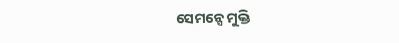ସେମନ୍ସେ ମୁକ୍ତି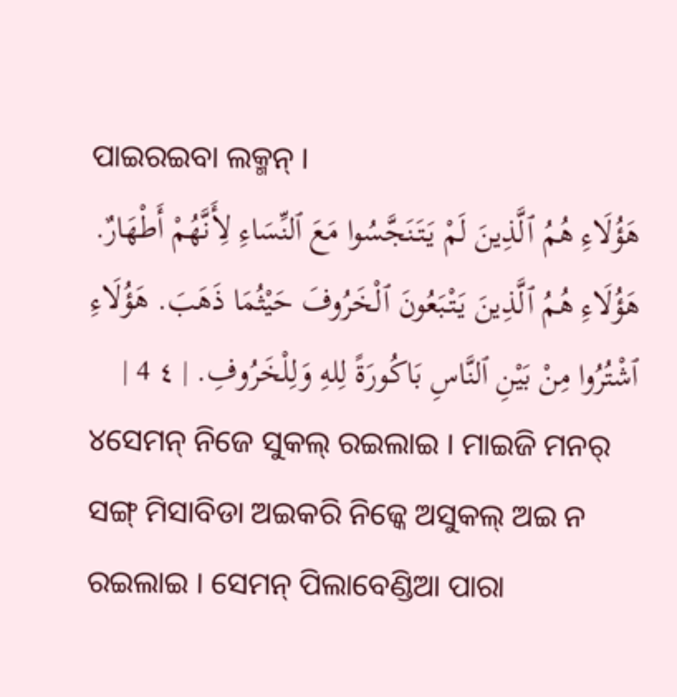ପାଇରଇବା ଲକ୍ମନ୍ ।
هَؤُلَاءِ هُمُ ٱلَّذِينَ لَمْ يَتَنَجَّسُوا مَعَ ٱلنِّسَاءِ لِأَنَّهُمْ أَطْهَارٌ. هَؤُلَاءِ هُمُ ٱلَّذِينَ يَتْبَعُونَ ٱلْخَرُوفَ حَيْثُمَا ذَهَبَ. هَؤُلَاءِ ٱشْتُرُوا مِنْ بَيْنِ ٱلنَّاسِ بَاكُورَةً لِلهِ وَلِلْخَرُوفِ. | ٤ 4 |
୪ସେମନ୍ ନିଜେ ସୁକଲ୍ ରଇଲାଇ । ମାଇଜି ମନର୍ ସଙ୍ଗ୍ ମିସାବିଡା ଅଇକରି ନିଜ୍କେ ଅସୁକଲ୍ ଅଇ ନ ରଇଲାଇ । ସେମନ୍ ପିଲାବେଣ୍ଡିଆ ପାରା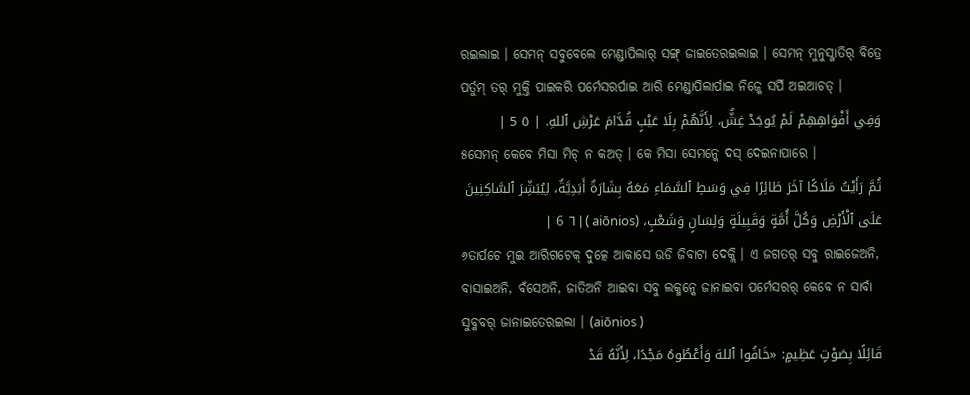ରଇଲାଇ । ସେମନ୍ ସବୁବେଲେ ମେଣ୍ଡାପିଲାର୍ ସଙ୍ଗ୍ ଜାଇତେରଇଲାଇ । ସେମନ୍ ମୁନୁସ୍ଜାତିର୍ ବିତ୍ରେ ପର୍ତୁମ୍ ତର୍ ମୁକ୍ତି ପାଇକରି ପର୍ମେସରର୍ପାଇ ଆରି ମେଣ୍ଡାପିଲାର୍ପାଇ ନିଜ୍କେ ସର୍ପି ଅଇଆଚତ୍ ।
وَفِي أَفْوَاهِهِمْ لَمْ يُوجَدْ غِشٌّ، لِأَنَّهُمْ بِلَا عَيْبٍ قُدَّامَ عَرْشِ ٱللهِ. | ٥ 5 |
୫ସେମନ୍ କେବେ ମିସା ମିଚ୍ ନ କଅତ୍ । କେ ମିସା ସେମନ୍କେ ଦସ୍ ଦେଇନାପାରେ ।
ثُمَّ رَأَيْتُ مَلَاكًا آخَرَ طَائِرًا فِي وَسَطِ ٱلسَّمَاءِ مَعَهُ بِشَارَةٌ أَبَدِيَّةٌ، لِيُبَشِّرَ ٱلسَّاكِنِينَ عَلَى ٱلْأَرْضِ وَكُلَّ أُمَّةٍ وَقَبِيلَةٍ وَلِسَانٍ وَشَعْبٍ، (aiōnios ) | ٦ 6 |
୬ତାର୍ପଚେ ମୁଇ ଆରିଗଟେକ୍ ଦୁତ୍କେ ଆକାସେ ଉଡି ଜିବାଟା ଦେକ୍ଲି । ଏ ଜଗତର୍ ସବୁ ରାଇଜେଅନି, ବାସାଇଅନି, ବଁସେଅନି, ଜାତିଅନି ଆଇବା ସବୁ ଲକ୍ମନ୍କେ ଜାନାଇବା ପର୍ମେସରର୍ କେବେ ନ ସାର୍ବା ସୁବ୍କବର୍ ଜାନାଇତେରଇଲା । (aiōnios )
قَائِلًا بِصَوْتٍ عَظِيمٍ: «خَافُوا ٱللهَ وَأَعْطُوهُ مَجْدًا، لِأَنَّهُ قَدْ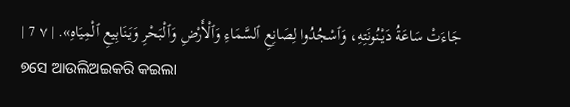جَاءَتْ سَاعَةُ دَيْنُونَتِهِ، وَٱسْجُدُوا لِصَانِعِ ٱلسَّمَاءِ وَٱلْأَرْضِ وَٱلْبَحْرِ وَيَنَابِيعِ ٱلْمِيَاهِ». | ٧ 7 |
୭ସେ ଆଉଲିଅଇକରି କଇଲା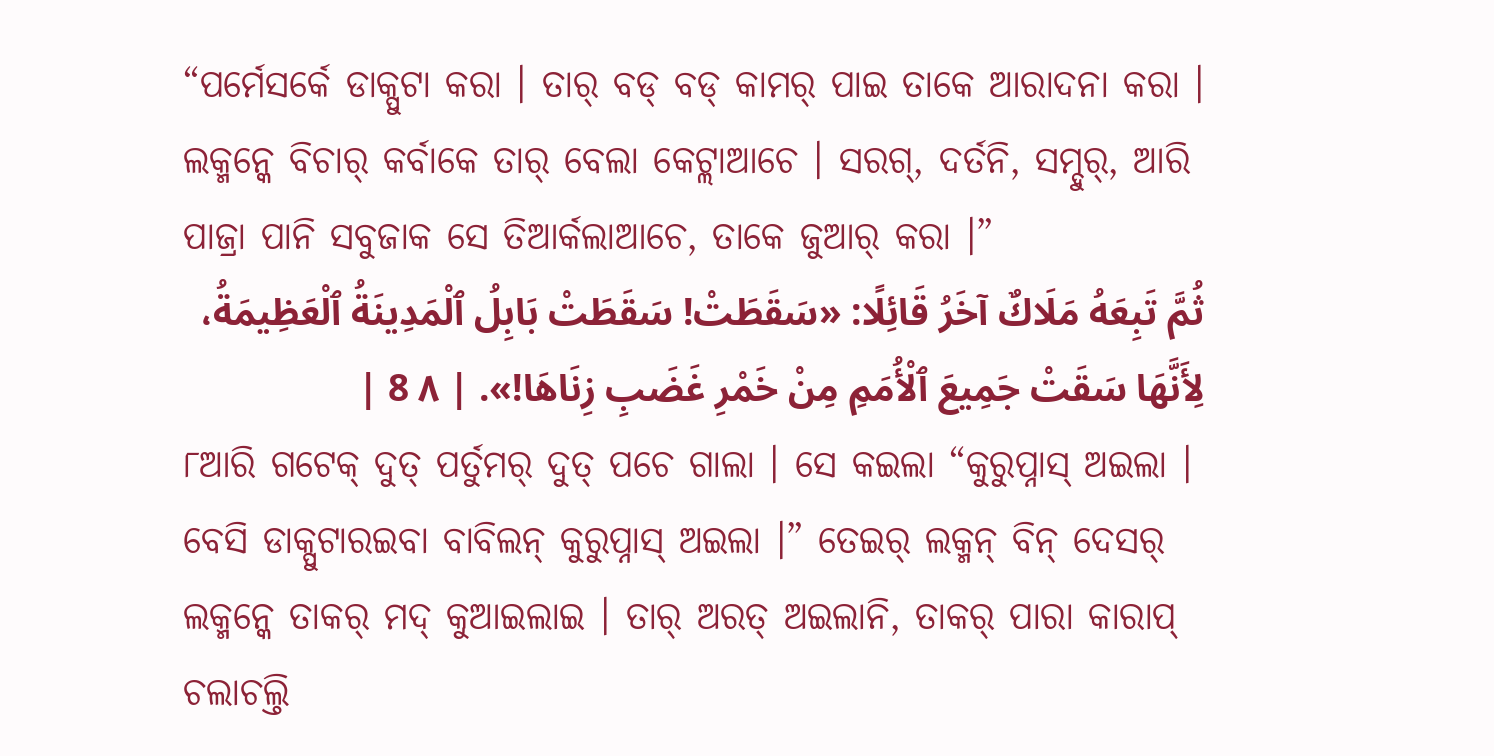“ପର୍ମେସର୍କେ ଡାକ୍ପୁଟା କରା । ତାର୍ ବଡ୍ ବଡ୍ କାମର୍ ପାଇ ତାକେ ଆରାଦନା କରା । ଲକ୍ମନ୍କେ ବିଚାର୍ କର୍ବାକେ ତାର୍ ବେଲା କେଟ୍ଲାଆଚେ । ସରଗ୍, ଦର୍ତନି, ସମ୍ଦୁର୍, ଆରି ପାଜ୍ରା ପାନି ସବୁଜାକ ସେ ତିଆର୍କଲାଆଚେ, ତାକେ ଜୁଆର୍ କରା ।”
ثُمَّ تَبِعَهُ مَلَاكٌ آخَرُ قَائِلًا: «سَقَطَتْ! سَقَطَتْ بَابِلُ ٱلْمَدِينَةُ ٱلْعَظِيمَةُ، لِأَنَّهَا سَقَتْ جَمِيعَ ٱلْأُمَمِ مِنْ خَمْرِ غَضَبِ زِنَاهَا!». | ٨ 8 |
୮ଆରି ଗଟେକ୍ ଦୁତ୍ ପର୍ତୁମର୍ ଦୁତ୍ ପଚେ ଗାଲା । ସେ କଇଲା “କୁରୁପ୍ନାସ୍ ଅଇଲା । ବେସି ଡାକ୍ପୁଟାରଇବା ବାବିଲନ୍ କୁରୁପ୍ନାସ୍ ଅଇଲା ।” ତେଇର୍ ଲକ୍ମନ୍ ବିନ୍ ଦେସର୍ ଲକ୍ମନ୍କେ ତାକର୍ ମଦ୍ କୁଆଇଲାଇ । ତାର୍ ଅରତ୍ ଅଇଲାନି, ତାକର୍ ପାରା କାରାପ୍ ଚଲାଚଲ୍ତି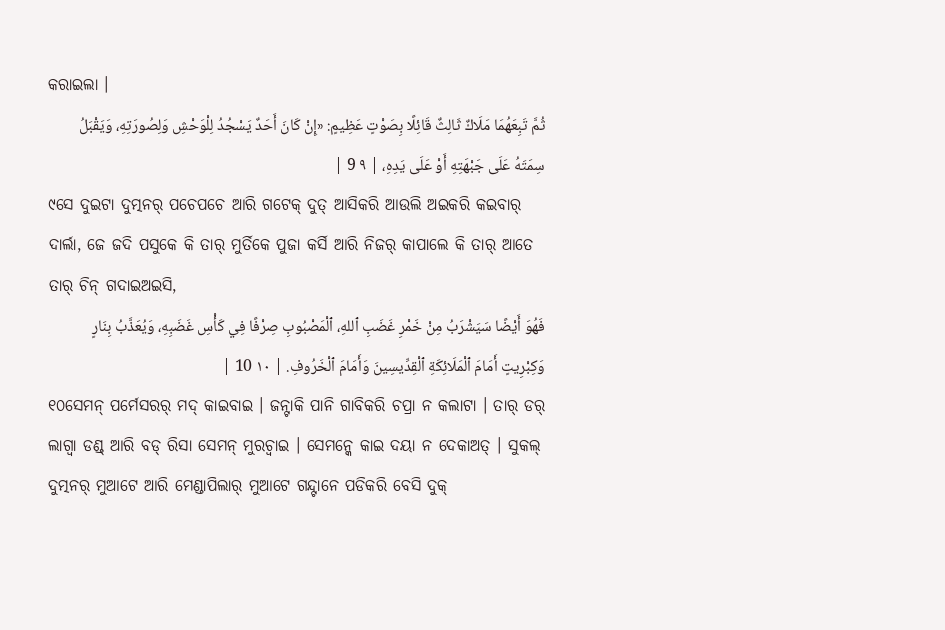କରାଇଲା ।
ثُمَّ تَبِعَهُمَا مَلَاكٌ ثَالِثٌ قَائِلًا بِصَوْتٍ عَظِيمٍ: «إِنْ كَانَ أَحَدٌ يَسْجُدُ لِلْوَحْشِ وَلِصُورَتِهِ، وَيَقْبَلُ سِمَتَهُ عَلَى جَبْهَتِهِ أَوْ عَلَى يَدِهِ، | ٩ 9 |
୯ସେ ଦୁଇଟା ଦୁତ୍ମନର୍ ପଚେପଚେ ଆରି ଗଟେକ୍ ଦୁତ୍ ଆସିକରି ଆଉଲି ଅଇକରି କଇବାର୍ ଦାର୍ଲା, ଜେ ଜଦି ପସୁକେ କି ତାର୍ ମୁର୍ତିକେ ପୁଜା କର୍ସି ଆରି ନିଜର୍ କାପାଲେ କି ତାର୍ ଆତେ ତାର୍ ଚିନ୍ ଗଦାଇଅଇସି,
فَهُوَ أَيْضًا سَيَشْرَبُ مِنْ خَمْرِ غَضَبِ ٱللهِ، ٱلْمَصْبُوبِ صِرْفًا فِي كَأْسِ غَضَبِهِ، وَيُعَذَّبُ بِنَارٍ وَكِبْرِيتٍ أَمَامَ ٱلْمَلَائِكَةِ ٱلْقِدِّيسِينَ وَأَمَامَ ٱلْخَرُوفِ. | ١٠ 10 |
୧୦ସେମନ୍ ପର୍ମେସରର୍ ମଦ୍ କାଇବାଇ । ଜନ୍ଟାକି ପାନି ଗାବିକରି ଚପ୍ରା ନ କଲାଟା । ତାର୍ ଡର୍ ଲାଗ୍ବା ଡଣ୍ଡ୍ ଆରି ବଡ୍ ରିସା ସେମନ୍ ମୁରଚ୍ବାଇ । ସେମନ୍କେ କାଇ ଦୟା ନ ଦେକାଅତ୍ । ସୁକଲ୍ ଦୁତ୍ମନର୍ ମୁଆଟେ ଆରି ମେଣ୍ଡାପିଲାର୍ ମୁଆଟେ ଗନ୍ଦ୍ଟାନେ ପଡିକରି ବେସି ଦୁକ୍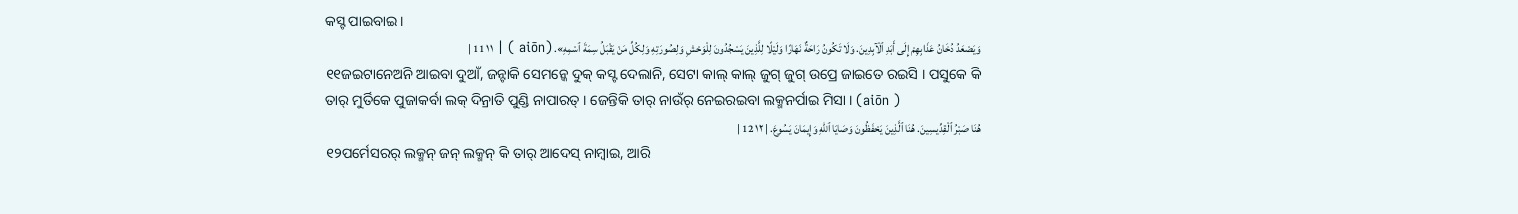କସ୍ଟ ପାଇବାଇ ।
وَيَصْعَدُ دُخَانُ عَذَابِهِمْ إِلَى أَبَدِ ٱلْآبِدِينَ. وَلَا تَكُونُ رَاحَةٌ نَهَارًا وَلَيْلًا لِلَّذِينَ يَسْجُدُونَ لِلْوَحْشِ وَلِصُورَتِهِ وَلِكُلِّ مَنْ يَقْبَلُ سِمَةَ ٱسْمِهِ». (aiōn ) | ١١ 11 |
୧୧ଜଇଟାନେଅନି ଆଇବା ଦୁଆଁ, ଜନ୍ଟାକି ସେମନ୍କେ ଦୁକ୍ କସ୍ଟ ଦେଲାନି, ସେଟା କାଲ୍ କାଲ୍ ଜୁଗ୍ ଜୁଗ୍ ଉପ୍ରେ ଜାଇତେ ରଇସି । ପସୁକେ କି ତାର୍ ମୁର୍ତିକେ ପୁଜାକର୍ବା ଲକ୍ ଦିନ୍ରାତି ପୁଣ୍ଡି ନାପାରତ୍ । ଜେନ୍ତିକି ତାର୍ ନାଉଁର୍ ନେଇରଇବା ଲକ୍ମନର୍ପାଇ ମିସା । (aiōn )
هُنَا صَبْرُ ٱلْقِدِّيسِينَ. هُنَا ٱلَّذِينَ يَحْفَظُونَ وَصَايَا ٱللهِ وَإِيمَانَ يَسُوعَ. | ١٢ 12 |
୧୨ପର୍ମେସରର୍ ଲକ୍ମନ୍ ଜନ୍ ଲକ୍ମନ୍ କି ତାର୍ ଆଦେସ୍ ନାମ୍ବାଇ, ଆରି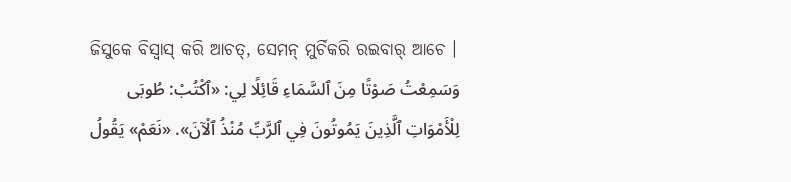ଜିସୁକେ ବିସ୍ବାସ୍ କରି ଆଚତ୍, ସେମନ୍ ମୁର୍ଚିକରି ରଇବାର୍ ଆଚେ ।
وَسَمِعْتُ صَوْتًا مِنَ ٱلسَّمَاءِ قَائِلًا لِي: «ٱكْتُبْ: طُوبَى لِلْأَمْوَاتِ ٱلَّذِينَ يَمُوتُونَ فِي ٱلرَّبِّ مُنْذُ ٱلْآنَ». «نَعَمْ» يَقُولُ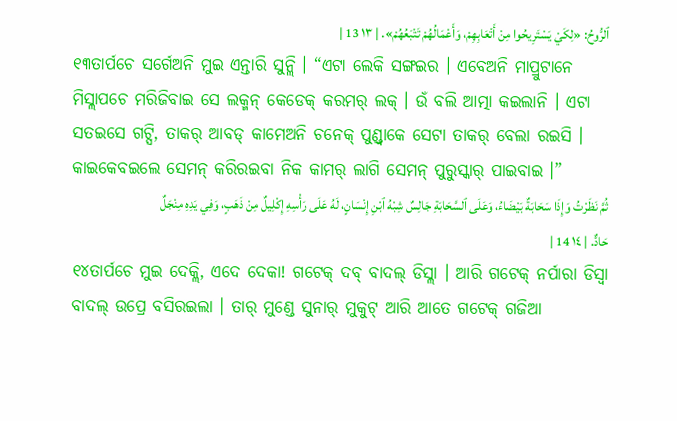ٱلرُّوحُ: «لِكَيْ يَسْتَرِيحُوا مِنْ أَتْعَابِهِمْ، وَأَعْمَالُهُمْ تَتْبَعُهُمْ». | ١٣ 13 |
୧୩ତାର୍ପଚେ ସର୍ଗେଅନି ମୁଇ ଏନ୍ତାରି ସୁନ୍ଲି । “ଏଟା ଲେକି ସଙ୍ଗଇର । ଏବେଅନି ମାପ୍ରୁଟାନେ ମିସ୍ଲାପଚେ ମରିଜିବାଇ ସେ ଲକ୍ମନ୍ କେଡେକ୍ କରମର୍ ଲକ୍ । ଉଁ ବଲି ଆତ୍ମା କଇଲାନି । ଏଟା ସତଇସେ ଗଟ୍ସି, ତାକର୍ ଆବଡ୍ କାମେଅନି ଚନେକ୍ ପୁଣ୍ଡ୍ବାକେ ସେଟା ତାକର୍ ବେଲା ରଇସି । କାଇକେବଇଲେ ସେମନ୍ କରିରଇବା ନିକ କାମର୍ ଲାଗି ସେମନ୍ ପୁରୁସ୍କାର୍ ପାଇବାଇ ।”
ثُمَّ نَظَرْتُ وَإِذَا سَحَابَةٌ بَيْضَاءُ، وَعَلَى ٱلسَّحَابَةِ جَالِسٌ شِبْهُ ٱبْنِ إِنْسَانٍ، لَهُ عَلَى رَأْسِهِ إِكْلِيلٌ مِنْ ذَهَبٍ، وَفِي يَدِهِ مِنْجَلٌ حَادٌّ. | ١٤ 14 |
୧୪ତାର୍ପଚେ ମୁଇ ଦେକ୍ଲି, ଏଦେ ଦେକା! ଗଟେକ୍ ଦବ୍ ବାଦଲ୍ ଡିସ୍ଲା । ଆରି ଗଟେକ୍ ନର୍ପାରା ଡିସ୍ବା ବାଦଲ୍ ଉପ୍ରେ ବସିରଇଲା । ତାର୍ ମୁଣ୍ଡେ ସୁନାର୍ ମୁକୁଟ୍ ଆରି ଆତେ ଗଟେକ୍ ଗଜିଆ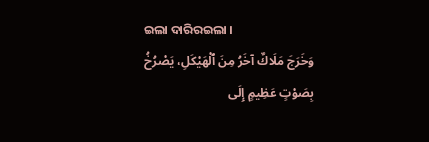ଇଲା ଦାରିରଇଲା ।
وَخَرَجَ مَلَاكٌ آخَرُ مِنَ ٱلْهَيْكَلِ، يَصْرُخُ بِصَوْتٍ عَظِيمٍ إِلَى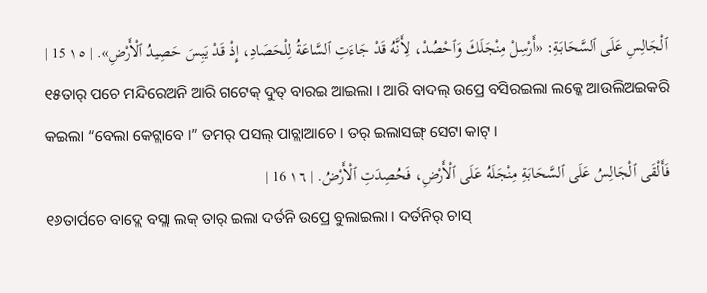ٱلْجَالِسِ عَلَى ٱلسَّحَابَةِ: «أَرْسِلْ مِنْجَلَكَ وَٱحْصُدْ، لِأَنَّهُ قَدْ جَاءَتِ ٱلسَّاعَةُ لِلْحَصَادِ، إِذْ قَدْ يَبِسَ حَصِيدُ ٱلْأَرْضِ». | ١٥ 15 |
୧୫ତାର୍ ପଚେ ମନ୍ଦିରେଅନି ଆରି ଗଟେକ୍ ଦୁତ୍ ବାରଇ ଆଇଲା । ଆରି ବାଦଲ୍ ଉପ୍ରେ ବସିରଇଲା ଲକ୍କେ ଆଉଲିଅଇକରି କଇଲା “ବେଲା କେଟ୍ଲାବେ ।” ତମର୍ ପସଲ୍ ପାଚ୍ଲାଆଚେ । ତର୍ ଇଲାସଙ୍ଗ୍ ସେଟା କାଟ୍ ।
فَأَلْقَى ٱلْجَالِسُ عَلَى ٱلسَّحَابَةِ مِنْجَلَهُ عَلَى ٱلْأَرْضِ، فَحُصِدَتِ ٱلْأَرْضُ. | ١٦ 16 |
୧୬ତାର୍ପଚେ ବାଦ୍ଲେ ବସ୍ଲା ଲକ୍ ତାର୍ ଇଲା ଦର୍ତନି ଉପ୍ରେ ବୁଲାଇଲା । ଦର୍ତନିର୍ ଚାସ୍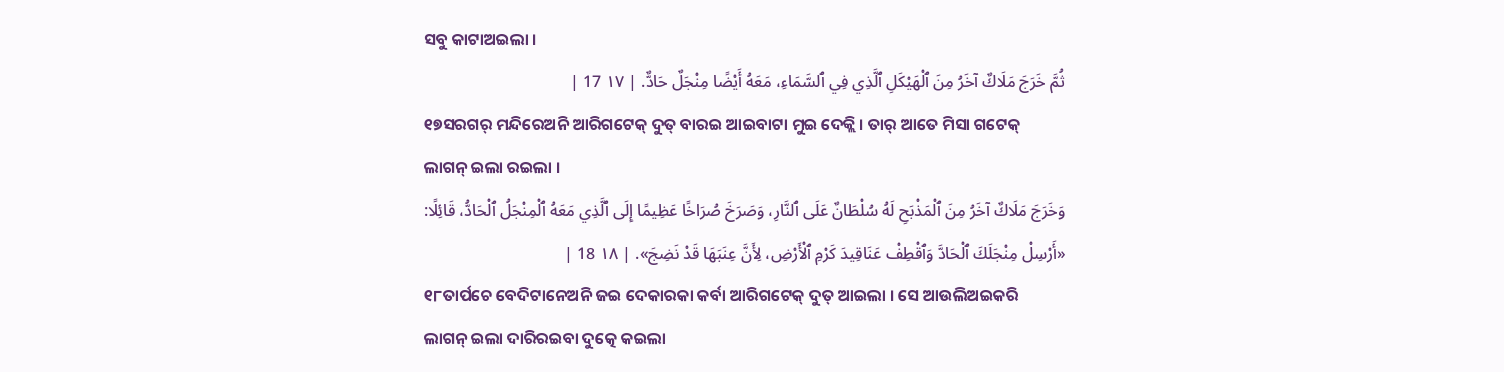ସବୁ କାଟାଅଇଲା ।
ثُمَّ خَرَجَ مَلَاكٌ آخَرُ مِنَ ٱلْهَيْكَلِ ٱلَّذِي فِي ٱلسَّمَاءِ، مَعَهُ أَيْضًا مِنْجَلٌ حَادٌّ. | ١٧ 17 |
୧୭ସରଗର୍ ମନ୍ଦିରେଅନି ଆରିଗଟେକ୍ ଦୁତ୍ ବାରଇ ଆଇବାଟା ମୁଇ ଦେକ୍ଲି । ତାର୍ ଆତେ ମିସା ଗଟେକ୍ ଲାଗନ୍ ଇଲା ରଇଲା ।
وَخَرَجَ مَلَاكٌ آخَرُ مِنَ ٱلْمَذْبَحِ لَهُ سُلْطَانٌ عَلَى ٱلنَّارِ، وَصَرَخَ صُرَاخًا عَظِيمًا إِلَى ٱلَّذِي مَعَهُ ٱلْمِنْجَلُ ٱلْحَادُّ، قَائِلًا: «أَرْسِلْ مِنْجَلَكَ ٱلْحَادَّ وَٱقْطِفْ عَنَاقِيدَ كَرْمِ ٱلْأَرْضِ، لِأَنَّ عِنَبَهَا قَدْ نَضِجَ». | ١٨ 18 |
୧୮ତାର୍ପଚେ ବେଦିଟାନେଅନି ଜଇ ଦେକାରକା କର୍ବା ଆରିଗଟେକ୍ ଦୁତ୍ ଆଇଲା । ସେ ଆଉଲିଅଇକରି ଲାଗନ୍ ଇଲା ଦାରିରଇବା ଦୁତ୍କେ କଇଲା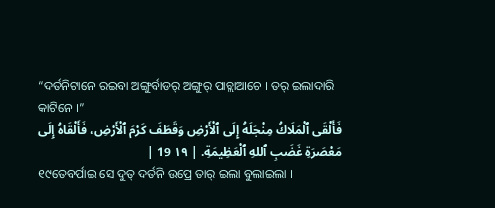“ଦର୍ତନିଟାନେ ରଇବା ଅଙ୍ଗୁର୍ବାଡର୍ ଅଙ୍ଗୁର୍ ପାଚ୍ଲାଆଚେ । ତର୍ ଇଲାଦାରି କାଟିନେ ।”
فَأَلْقَى ٱلْمَلَاكُ مِنْجَلَهُ إِلَى ٱلْأَرْضِ وَقَطَفَ كَرْمَ ٱلْأَرْضِ، فَأَلْقَاهُ إِلَى مَعْصَرَةِ غَضَبِ ٱللهِ ٱلْعَظِيمَةِ. | ١٩ 19 |
୧୯ତେବର୍ପାଇ ସେ ଦୁତ୍ ଦର୍ତନି ଉପ୍ରେ ତାର୍ ଇଲା ବୁଲାଇଲା ।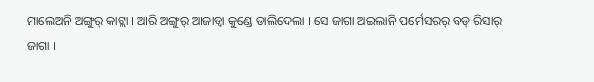ମାଲେଅନି ଅଙ୍ଗୁର୍ କାଟ୍ଲା । ଆରି ଅଙ୍ଗୁର୍ ଆଜାଡ୍ବା କୁଣ୍ଡେ ଡାଲିଦେଲା । ସେ ଜାଗା ଅଇଲାନି ପର୍ମେସରର୍ ବଡ୍ ରିସାର୍ ଜାଗା ।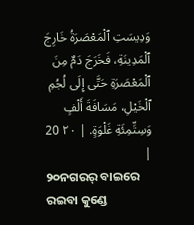وَدِيسَتِ ٱلْمَعْصَرَةُ خَارِجَ ٱلْمَدِينَةِ، فَخَرَجَ دَمٌ مِنَ ٱلْمَعْصَرَةِ حَتَّى إِلَى لُجُمِ ٱلْخَيْلِ، مَسَافَةَ أَلْفٍ وَسِتِّمِئَةِ غَلْوَةٍ. | ٢٠ 20 |
୨୦ନଗରର୍ ବାଇରେ ରଇବା କୁଣ୍ଡେ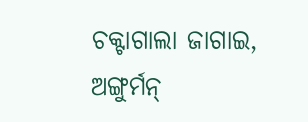ଚକ୍ଟାଗାଲା ଜାଗାଇ, ଅଙ୍ଗୁର୍ମନ୍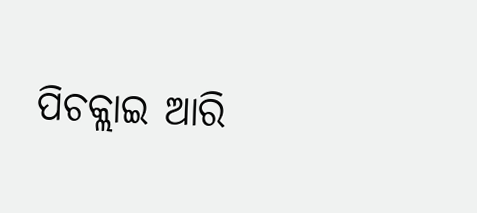ପିଚକ୍ଲାଇ ଆରି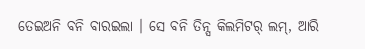ତେଇଅନି ବନି ବାରଇଲା । ସେ ବନି ତିନ୍ସ କିଲମିଟର୍ ଲମ୍, ଆରି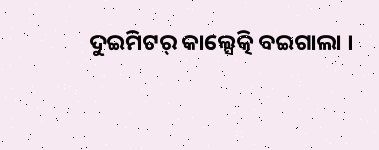ଦୁଇମିଟର୍ କାଲ୍ସେତ୍କି ବଇଗାଲା ।